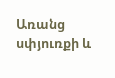Առանց սփյուռքի և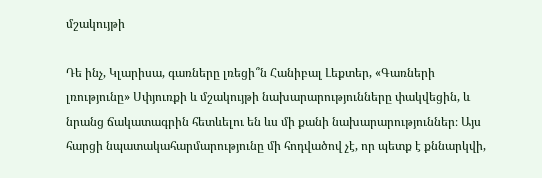մշակույթի

Դե ինչ, Կլարիսա, գառները լռեցի՞ն Հանիբալ Լեքտեր, «Գառների լռությունը» Սփյուռքի և մշակույթի նախարարությունները փակվեցին, և նրանց ճակատագրին հետևելու են ևս մի քանի նախարարություններ։ Այս հարցի նպատակահարմարությունը մի հոդվածով չէ, որ պետք է քննարկվի,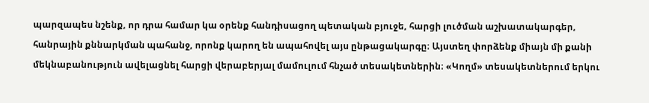պարզապես նշենք, որ դրա համար կա օրենք հանդիսացող պետական բյուջե, հարցի լուծման աշխատակարգեր, հանրային քննարկման պահանջ, որոնք կարող են ապահովել այս ընթացակարգը։ Այստեղ փորձենք միայն մի քանի մեկնաբանություն ավելացնել հարցի վերաբերյալ մամուլում հնչած տեսակետներին։ «Կողմ» տեսակետներում երկու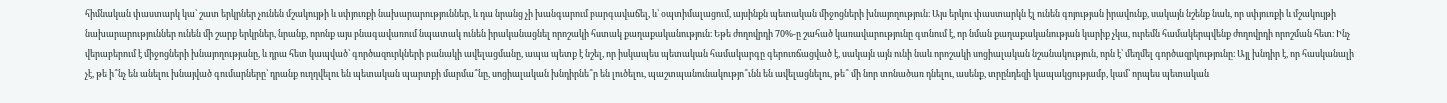հիմնական փաստարկ կա՝ շատ երկրներ չունեն մշակույթի և սփյուռքի նախարարություններ, և դա նրանց չի խանգարում բարգավաճել, և՝ օպտիմալացում, այսինքն պետական միջոցների խնայողություն։ Այս երկու փաստարկն էլ ունեն գոյության իրավունք, սակայն նշենք նաև, որ սփյուռքի և մշակույթի նախարարություններ ունեն մի շարք երկրներ, նրանք, որոնք այս բնագավառում նպատակ ունեն իրականացնել որոշակի հստակ քաղաքականություն։ Եթե ժողովրդի 70%-ը շահած կառավարությունը գտնում է, որ նման քաղաքականության կարիք չկա, ուրեմն համակերպվենք ժողովրդի որոշման հետ։ Ինչ վերաբերում է միջոցների խնայողությանը, և դրա հետ կապված՝ գործազուրկների բանակի ավելացմանը, ապա պետք է նշել, որ իսկապես պետական համակարգը գերուռճացված է, սակայն այն ունի նաև որոշակի սոցիալական նշանակություն, որն է՝ մեղմել գործազրկությունը։ Այլ խնդիր է, որ հասկանալի չէ, թե ի՞նչ են անելու խնայված գումարները՝ դրանք ուղղվելու են պետական պարտքի մարմա՞նը, սոցիալական խնդիրնե՞ր են լուծելու, պաշտպանունակությո՞ւնն են ավելացնելու, թե՞ մի նոր տոնածառ դնելու, ասենք, տրընդեզի կապակցությամբ, կամ՝ որպես պետական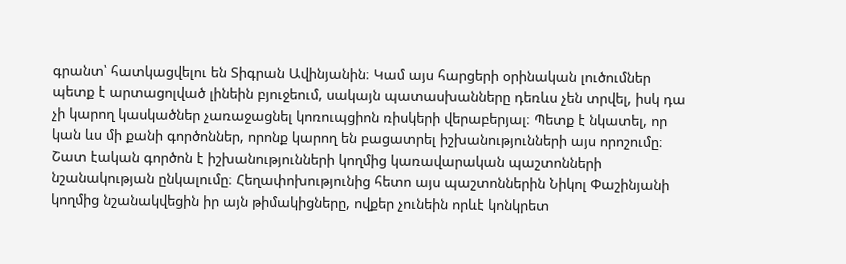գրանտ՝ հատկացվելու են Տիգրան Ավինյանին։ Կամ այս հարցերի օրինական լուծումներ պետք է արտացոլված լինեին բյուջեում, սակայն պատասխանները դեռևս չեն տրվել, իսկ դա չի կարող կասկածներ չառաջացնել կոռուպցիոն ռիսկերի վերաբերյալ։ Պետք է նկատել, որ կան ևս մի քանի գործոններ, որոնք կարող են բացատրել իշխանությունների այս որոշումը։ Շատ էական գործոն է իշխանությունների կողմից կառավարական պաշտոնների նշանակության ընկալումը։ Հեղափոխությունից հետո այս պաշտոններին Նիկոլ Փաշինյանի կողմից նշանակվեցին իր այն թիմակիցները, ովքեր չունեին որևէ կոնկրետ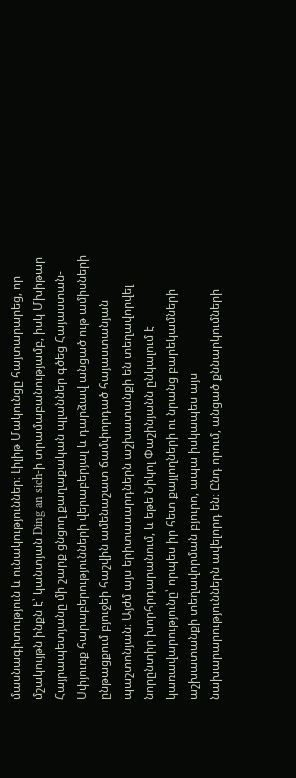մասնագիտություն և ունակություններ։ Լիլիթ Մակունցը հայտարարեց, որ մշակույթն ինքն է՝ կանտյան Ding an sich-ի տրամաբանությամբ, իսկ Մխիթար Հայրապետյանը մի շարք ցնցող քաղաքական պլաններ գծեց Հայաստան-Սփյուռք հարաբերությունների վերաբերյալ և դարձավ անցած ութ ամիսների ընթացքում բյուջեի հաշվին ամենաշատ ճամփորդած հայաստանյան պաշտոնյան։ Այժմ այս երիտասարդներն աշխատանքի են տեղավորվել նորընտիր խորհրդարանում, և եթե Նիկոլ Փաշինյանն ընկալում է կառավարությունը՝ որպես իր հետ քայլողների ու նրանց բարեկամների աշխատանքի տեղավորման բյուրո, ապա իսկապես այս նախարարություններն ավելորդ են։ Ընդ որում, անցած քննարկումների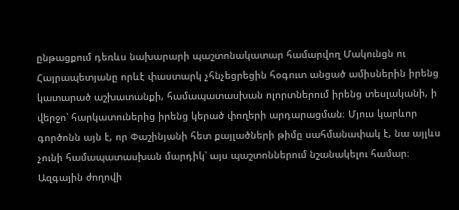ընթացքում դեռևս նախարարի պաշտոնակատար համարվող Մակունցն ու Հայրապետյանը որևէ փաստարկ չհնչեցրեցին հօգուտ անցած ամիսներին իրենց կատարած աշխատանքի, համապատասխան ոլորտներում իրենց տեսլականի, ի վերջո՝ հարկատուներից իրենց կերած փողերի արդարացման։ Մյուս կարևոր գործոնն այն է, որ Փաշինյանի հետ քայլածների թիմը սահմանափակ է, նա այլևս չունի համապատասխան մարդիկ՝ այս պաշտոններում նշանակելու համար։ Ազգային ժողովի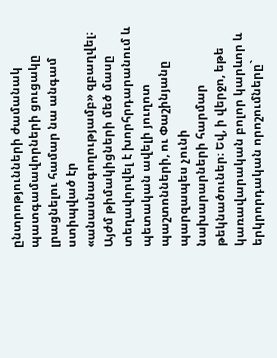ընտրոթյունների ժամանակ պատգամավորների ցուցակը լրացնելու համար նա անգամ ստիպված էր «անասնագողությամբ» զբաղվել։ Այժմ թիմակիցների մեծ մասը տեղավորվել է խորհրդարանում և պետական ավելի յուղոտ պաշտոնների, ու Փաշինյանը պարզապես չունի նախարարների հարմար թեկնածուներ։ Եվ, ի վերջո, եթե կառավարական բոլոր կարևոր և երկրորդական որոշումները`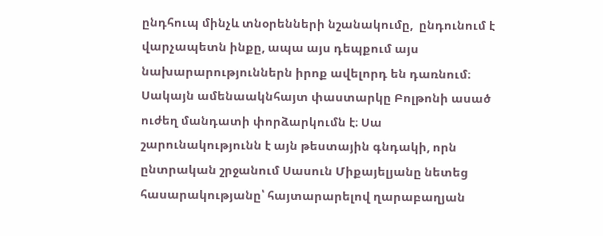ընդհուպ մինչև տնօրենների նշանակումը,  ընդունում է վարչապետն ինքը, ապա այս դեպքում այս նախարարություններն իրոք ավելորդ են դառնում։ Սակայն ամենաակնհայտ փաստարկը Բոլթոնի ասած ուժեղ մանդատի փորձարկումն է։ Սա շարունակությունն է այն թեստային գնդակի, որն ընտրական շրջանում Սասուն Միքայելյանը նետեց հասարակությանը՝ հայտարարելով ղարաբաղյան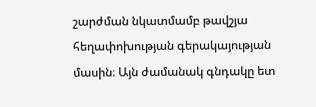շարժման նկատմամբ թավշյա հեղափոխության գերակայության մասին։ Այն ժամանակ գնդակը ետ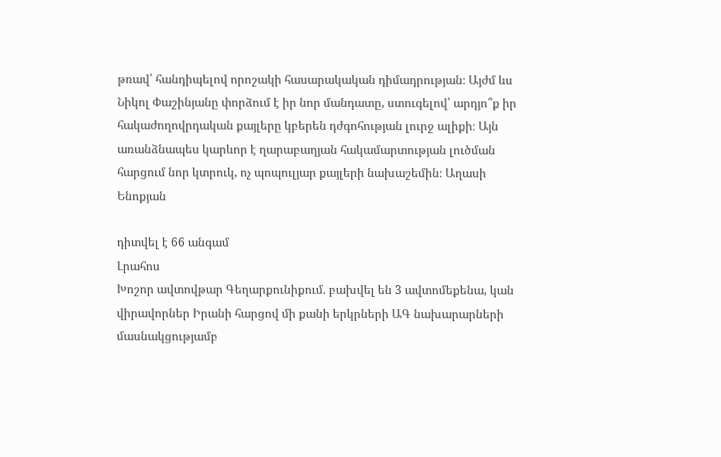թռավ՝ հանդիպելով որոշակի հասարակական դիմադրության։ Այժմ ևս Նիկոլ Փաշինյանը փորձում է իր նոր մանդատը, ստուգելով՝ արդյո՞ք իր հակաժողովրդական քայլերը կբերեն դժգոհության լուրջ ալիքի։ Այն առանձնապես կարևոր է ղարաբաղյան հակամարտության լուծման հարցում նոր կտրուկ, ոչ պոպուլյար քայլերի նախաշեմին։ Աղասի Ենոքյան

դիտվել է 66 անգամ
Լրահոս
Խոշոր ավտովթար Գեղարքունիքում․ բախվել են 3 ավտոմեքենա, կան վիրավորներ Իրանի հարցով մի քանի երկրների ԱԳ նախարարների մասնակցությամբ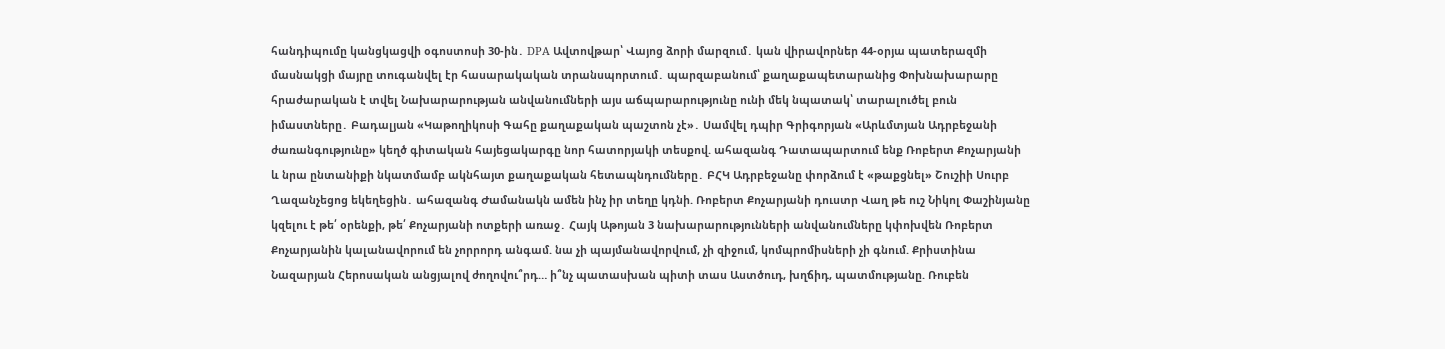հանդիպումը կանցկացվի օգոստոսի 30-ին․ DPA Ավտովթար՝ Վայոց ձորի մարզում․ կան վիրավորներ 44-օրյա պատերազմի մասնակցի մայրը տուգանվել էր հասարակական տրանսպորտում․ պարզաբանում՝ քաղաքապետարանից Փոխնախարարը հրաժարական է տվել Նախարարության անվանումների այս աճպարարությունը ունի մեկ նպատակ՝ տարալուծել բուն իմաստները․ Բադալյան «Կաթողիկոսի Գահը քաղաքական պաշտոն չէ»․ Սամվել դպիր Գրիգորյան «Արևմտյան Ադրբեջանի ժառանգությունը» կեղծ գիտական հայեցակարգը նոր հատորյակի տեսքով. ահազանգ Դատապարտում ենք Ռոբերտ Քոչարյանի և նրա ընտանիքի նկատմամբ ակնհայտ քաղաքական հետապնդումները․ ԲՀԿ Ադրբեջանը փորձում է «թաքցնել» Շուշիի Սուրբ Ղազանչեցոց եկեղեցին․ ահազանգ Ժամանակն ամեն ինչ իր տեղը կդնի. Ռոբերտ Քոչարյանի դուստր Վաղ թե ուշ Նիկոլ Փաշինյանը կզելու է թե՛ օրենքի, թե՛ Քոչարյանի ոտքերի առաջ․ Հայկ Աթոյան 3 նախարարությունների անվանումները կփոխվեն Ռոբերտ Քոչարյանին կալանավորում են չորրորդ անգամ. նա չի պայմանավորվում, չի զիջում, կոմպրոմիսների չի գնում. Քրիստինա Նազարյան Հերոսական անցյալով ժողովու՞րդ… ի՞նչ պատասխան պիտի տաս Աստծուդ, խղճիդ, պատմությանը. Ռուբեն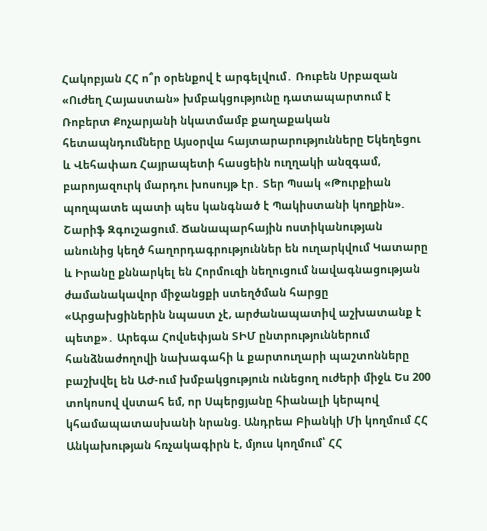Հակոբյան ՀՀ ո՞ր օրենքով է արգելվում․ Ռուբեն Սրբազան «Ուժեղ Հայաստան» խմբակցությունը դատապարտում է Ռոբերտ Քոչարյանի նկատմամբ քաղաքական հետապնդումները Այսօրվա հայտարարությունները Եկեղեցու և Վեհափառ Հայրապետի հասցեին ուղղակի անզգամ, բարոյազուրկ մարդու խոսույթ էր․ Տեր Պսակ «Թուրքիան պողպատե պատի պես կանգնած է Պակիստանի կողքին». Շարիֆ Զգուշացում. Ճանապարհային ոստիկանության անունից կեղծ հաղորդագրություններ են ուղարկվում Կատարը և Իրանը քննարկել են Հորմուզի նեղուցում նավագնացության ժամանակավոր միջանցքի ստեղծման հարցը «Արցախցիներին նպաստ չէ, արժանապատիվ աշխատանք է պետք»․ Արեգա Հովսեփյան ՏԻՄ ընտրություններում հանձնաժողովի նախագահի և քարտուղարի պաշտոնները բաշխվել են ԱԺ-ում խմբակցություն ունեցող ուժերի միջև Ես 200 տոկոսով վստահ եմ, որ Սպերցյանը հիանալի կերպով կհամապատասխանի նրանց. Անդրեա Բիանկի Մի կողմում ՀՀ Անկախության հռչակագիրն է, մյուս կողմում՝ ՀՀ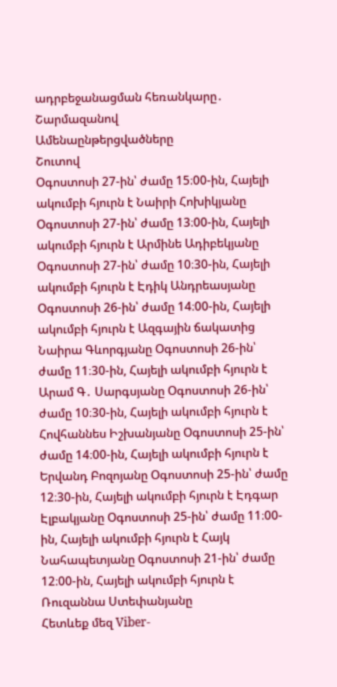ադրբեջանացման հեռանկարը․ Շարմազանով
Ամենաընթերցվածները
Շուտով
Օգոստոսի 27-ին՝ ժամը 15։00-ին, Հայելի ակումբի հյուրն է Նաիրի Հոխիկյանը Օգոստոսի 27-ին՝ ժամը 13։00-ին, Հայելի ակումբի հյուրն է Արմինե Ադիբեկյանը Օգոստոսի 27-ին՝ ժամը 10։30-ին, Հայելի ակումբի հյուրն է Էդիկ Անդրեասյանը Օգոստոսի 26-ին՝ ժամը 14։00-ին, Հայելի ակումբի հյուրն է Ազգային ճակատից Նաիրա Գևորգյանը Օգոստոսի 26-ին՝ ժամը 11։30-ին, Հայելի ակումբի հյուրն է Արամ Գ․ Սարգսյանը Օգոստոսի 26-ին՝ ժամը 10։30-ին, Հայելի ակումբի հյուրն է Հովհաննես Իշխանյանը Օգոստոսի 25-ին՝ ժամը 14։00-ին, Հայելի ակումբի հյուրն է Երվանդ Բոզոյանը Օգոստոսի 25-ին՝ ժամը 12։30-ին, Հայելի ակումբի հյուրն է Էդգար Էլբակյանը Օգոստոսի 25-ին՝ ժամը 11։00-ին, Հայելի ակումբի հյուրն է Հայկ Նահապետյանը Օգոստոսի 21-ին՝ ժամը 12։00-ին, Հայելի ակումբի հյուրն է Ռուզաննա Ստեփանյանը
Հետևեք մեզ Viber-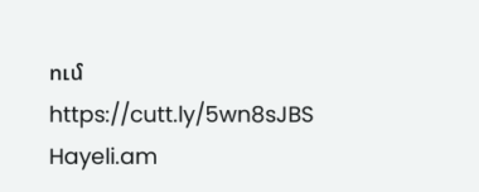ում https://cutt.ly/5wn8sJBS
Hayeli.am